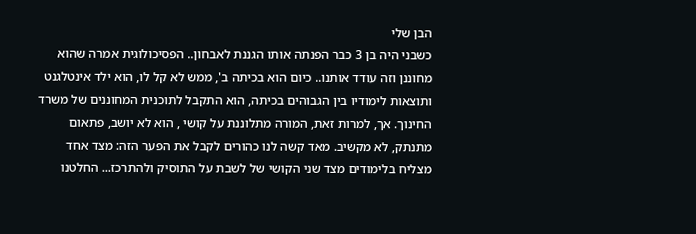הבן שלי
כשבני היה בן 3 כבר הפנתה אותו הגננת לאבחון.. הפסיכולוגית אמרה שהוא מחוננן וזה עודד אותנו.. כיום הוא בכיתה ב', ממש לא קל לו, הוא ילד אינטלגנט ותוצאות לימודיו בין הגבוהים בכיתה, הוא התקבל לתוכנית המחוננים של משרד החינוך. אך, למרות זאת, המורה מתלוננת על קושי , הוא לא יושב, פתאום מתנתק, לא מקשיב. מאד קשה לנו כהורים לקבל את הפער הזה: מצד אחד מצליח בלימודים מצד שני הקושי של לשבת על התוסיק ולהתרכז... החלטנו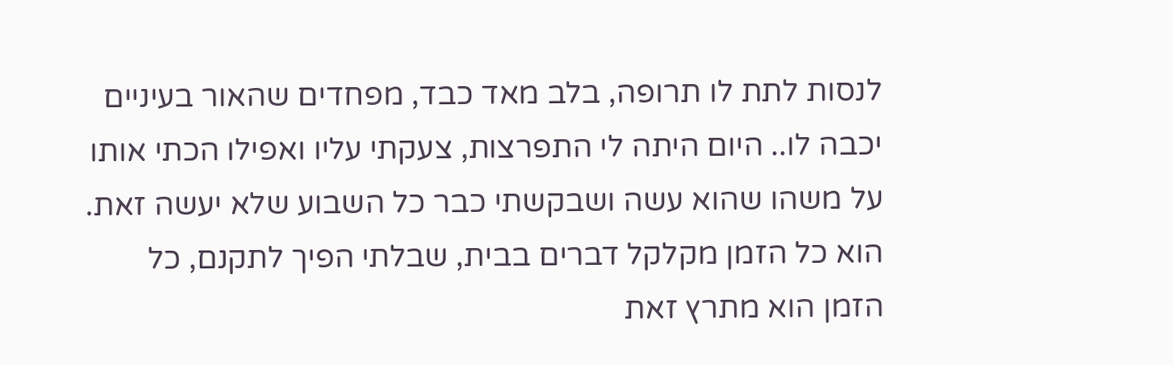לנסות לתת לו תרופה, בלב מאד כבד, מפחדים שהאור בעיניים יכבה לו.. היום היתה לי התפרצות, צעקתי עליו ואפילו הכתי אותו על משהו שהוא עשה ושבקשתי כבר כל השבוע שלא יעשה זאת. הוא כל הזמן מקלקל דברים בבית, שבלתי הפיך לתקנם, כל הזמן הוא מתרץ זאת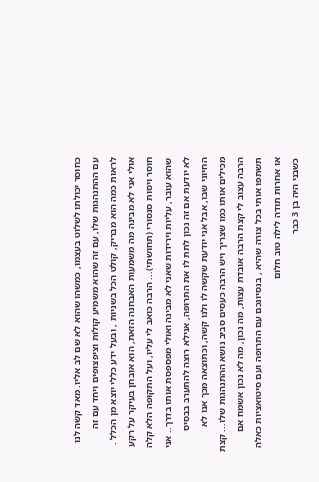כחוסר יכולתו לשלוט בעצמו, כמשהו שהוא לא שם לב אליו. מאד קשה לנו עם ההתנהגות שלו, עם זה שהוא משמיע קולות וציפצופים ויחד עם זה לראות כמה הוא מבריק, קולט הכל בשניות , ובעל ידע כללי יוצא מן הכלל . אולי אני לא מבינה מה משמעות האבחנה הזאת, הוא אובחן בעיקר על רקע חוסר ויסות סנסורי (תחושתי)... הרבה כואב לי עליו, ועל התקופה הלא קלה שהוא עובר, עליות וירידות שאני לא מבינה ואולי מפספסת אותו בדרך.. אני לא יודעת אם זה נכון לתת לו את התרופה, אנילא רוצה להתערב בבסיס החיוני שבו, אבל אני יודעת שקשה לו ולנו קשה, וכתוצאה מכך אנו לא מכילים אותו כמו שצריך ויש הרבה כעסים סביב נושא ההתנהגות שלו... קצת הרבה עצוב לי קצת הרבה אובדת עצות, מה נכון, מה לא נכון אשמח אם תשתפו אותי בכל צורה שהיא , בנסיונכם עם התרופה ועם סיטואציות כאלה או אחרות תודה לילה טוב חלום
כשבני היה בן 3 כבר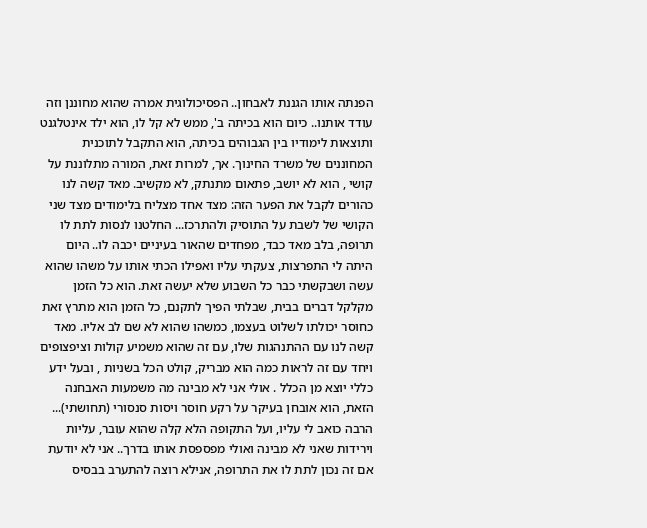הפנתה אותו הגננת לאבחון.. הפסיכולוגית אמרה שהוא מחוננן וזה עודד אותנו.. כיום הוא בכיתה ב', ממש לא קל לו, הוא ילד אינטלגנט ותוצאות לימודיו בין הגבוהים בכיתה, הוא התקבל לתוכנית המחוננים של משרד החינוך. אך, למרות זאת, המורה מתלוננת על קושי , הוא לא יושב, פתאום מתנתק, לא מקשיב. מאד קשה לנו כהורים לקבל את הפער הזה: מצד אחד מצליח בלימודים מצד שני הקושי של לשבת על התוסיק ולהתרכז... החלטנו לנסות לתת לו תרופה, בלב מאד כבד, מפחדים שהאור בעיניים יכבה לו.. היום היתה לי התפרצות, צעקתי עליו ואפילו הכתי אותו על משהו שהוא עשה ושבקשתי כבר כל השבוע שלא יעשה זאת. הוא כל הזמן מקלקל דברים בבית, שבלתי הפיך לתקנם, כל הזמן הוא מתרץ זאת כחוסר יכולתו לשלוט בעצמו, כמשהו שהוא לא שם לב אליו. מאד קשה לנו עם ההתנהגות שלו, עם זה שהוא משמיע קולות וציפצופים ויחד עם זה לראות כמה הוא מבריק, קולט הכל בשניות , ובעל ידע כללי יוצא מן הכלל . אולי אני לא מבינה מה משמעות האבחנה הזאת, הוא אובחן בעיקר על רקע חוסר ויסות סנסורי (תחושתי)... הרבה כואב לי עליו, ועל התקופה הלא קלה שהוא עובר, עליות וירידות שאני לא מבינה ואולי מפספסת אותו בדרך.. אני לא יודעת אם זה נכון לתת לו את התרופה, אנילא רוצה להתערב בבסיס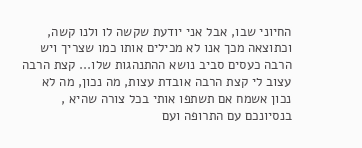החיוני שבו, אבל אני יודעת שקשה לו ולנו קשה, וכתוצאה מכך אנו לא מכילים אותו כמו שצריך ויש הרבה כעסים סביב נושא ההתנהגות שלו... קצת הרבה עצוב לי קצת הרבה אובדת עצות, מה נכון, מה לא נכון אשמח אם תשתפו אותי בכל צורה שהיא , בנסיונכם עם התרופה ועם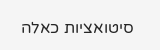סיטואציות כאלה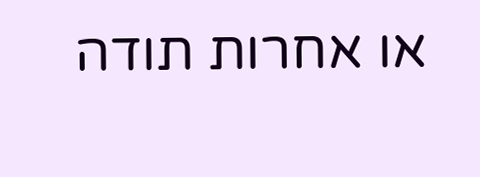או אחרות תודה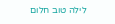לילה טוב חלום